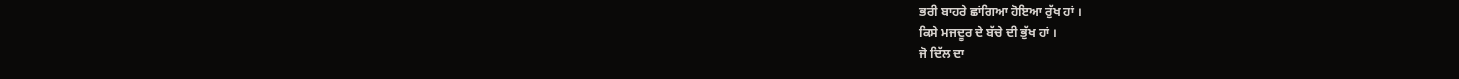ਭਰੀ ਬਾਹਰੇ ਛਾਂਗਿਆ ਹੋਇਆ ਰੁੱਖ ਹਾਂ ।
ਕਿਸੇ ਮਜਦੂਰ ਦੇ ਬੱਚੇ ਦੀ ਭੁੱਖ ਹਾਂ ।
ਜੋ ਦਿੱਲ ਦਾ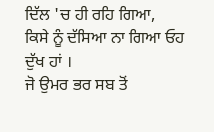ਦਿੱਲ 'ਚ ਹੀ ਰਹਿ ਗਿਆ,
ਕਿਸੇ ਨੂੰ ਦੱਸਿਆ ਨਾ ਗਿਆ ਓਹ ਦੁੱਖ ਹਾਂ ।
ਜੋ ਉਮਰ ਭਰ ਸਬ ਤੋਂ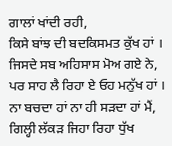ਗਾਲਾਂ ਖਾਂਦੀ ਰਹੀ,
ਕਿਸੇ ਬਾਂਝ ਦੀ ਬਦਕਿਸਮਤ ਕੁੱਖ ਹਾਂ ।
ਜਿਸਦੇ ਸਬ ਅਹਿਸਾਸ ਮੋਅ ਗਏ ਨੇ,
ਪਰ ਸਾਹ ਲੈ ਰਿਹਾ ਏ ਓਹ ਮਨੁੱਖ ਹਾਂ ।
ਨਾ ਬਚਦਾ ਹਾਂ ਨਾ ਹੀ ਸੜਦਾ ਹਾਂ ਮੈਂ,
ਗਿਲ੍ਹੀ ਲੱਕੜ ਜਿਹਾ ਰਿਹਾ ਧੁੱਖ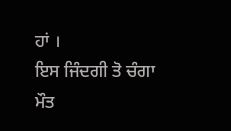ਹਾਂ ।
ਇਸ ਜਿੰਦਗੀ ਤੋ ਚੰਗਾ ਮੌਤ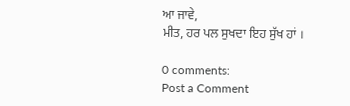ਆ ਜਾਵੇ,
ਮੀਤ, ਹਰ ਪਲ ਸੁਖਦਾ ਇਹ ਸੁੱਖ ਹਾਂ ।

0 comments:
Post a Comment